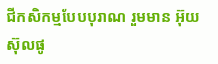ជីកសិកម្មបែបបុរាណ រួមមាន អ៊ុយ ស៊ុលផូ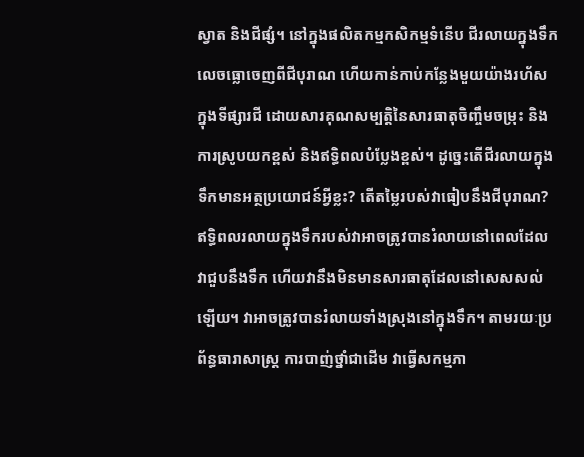ស្វាត និងជីផ្សំ។ នៅក្នុងផលិតកម្មកសិកម្មទំនើប ជីរលាយក្នុងទឹកលេចធ្លោចេញពីជីបុរាណ ហើយកាន់កាប់កន្លែងមួយយ៉ាងរហ័សក្នុងទីផ្សារជី ដោយសារគុណសម្បត្តិនៃសារធាតុចិញ្ចឹមចម្រុះ និងការស្រូបយកខ្ពស់ និងឥទ្ធិពលបំប្លែងខ្ពស់។ ដូច្នេះតើជីរលាយក្នុងទឹកមានអត្ថប្រយោជន៍អ្វីខ្លះ? តើតម្លៃរបស់វាធៀបនឹងជីបុរាណ?
ឥទ្ធិពលរលាយក្នុងទឹករបស់វាអាចត្រូវបានរំលាយនៅពេលដែលវាជួបនឹងទឹក ហើយវានឹងមិនមានសារធាតុដែលនៅសេសសល់ឡើយ។ វាអាចត្រូវបានរំលាយទាំងស្រុងនៅក្នុងទឹក។ តាមរយៈប្រព័ន្ធធារាសាស្រ្ត ការបាញ់ថ្នាំជាដើម វាធ្វើសកម្មភា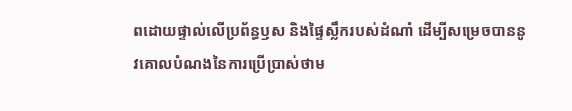ពដោយផ្ទាល់លើប្រព័ន្ធឫស និងផ្ទៃស្លឹករបស់ដំណាំ ដើម្បីសម្រេចបាននូវគោលបំណងនៃការប្រើប្រាស់ថាម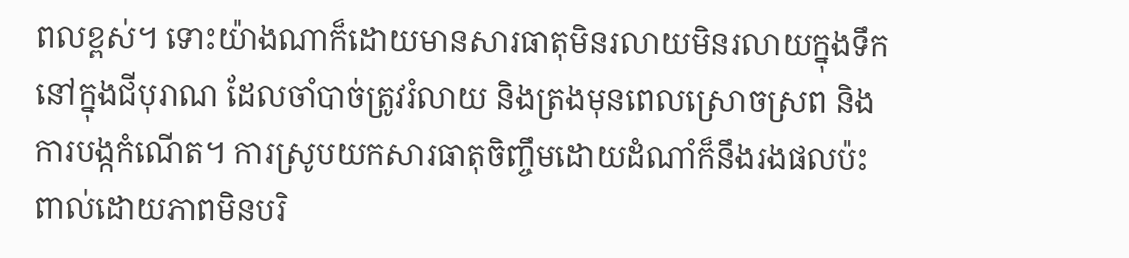ពលខ្ពស់។ ទោះយ៉ាងណាក៏ដោយមានសារធាតុមិនរលាយមិនរលាយក្នុងទឹកនៅក្នុងជីបុរាណ ដែលចាំបាច់ត្រូវរំលាយ និងត្រងមុនពេលស្រោចស្រព និងការបង្កកំណើត។ ការស្រូបយកសារធាតុចិញ្ចឹមដោយដំណាំក៏នឹងរងផលប៉ះពាល់ដោយភាពមិនបរិ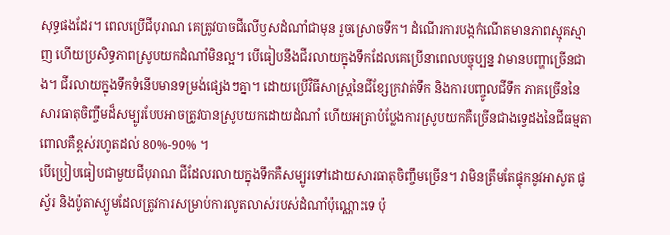សុទ្ធផងដែរ។ ពេលប្រើជីបុរាណ គេត្រូវបាចជីលើឫសដំណាំជាមុន រួចស្រោចទឹក។ ដំណើរការបង្កកំណើតមានភាពស្មុគស្មាញ ហើយប្រសិទ្ធភាពស្រូបយកដំណាំមិនល្អ។ បើធៀបនឹងជីរលាយក្នុងទឹកដែលគេប្រើនាពេលបច្ចុប្បន្ន វាមានបញ្ហាច្រើនជាង។ ជីរលាយក្នុងទឹកទំនើបមានទម្រង់ផ្សេងៗគ្នា។ ដោយប្រើវិធីសាស្រ្តនៃជីខ្សែក្រវាត់ទឹក និងការបញ្ចូលជីទឹក ភាគច្រើននៃសារធាតុចិញ្ចឹមដ៏សម្បូរបែបអាចត្រូវបានស្រូបយកដោយដំណាំ ហើយអត្រាបំប្លែងការស្រូបយកគឺច្រើនជាងទ្វេដងនៃជីធម្មតា ពោលគឺខ្ពស់រហូតដល់ 80%-90% ។
បើប្រៀបធៀបជាមួយជីបុរាណ ជីដែលរលាយក្នុងទឹកគឺសម្បូរទៅដោយសារធាតុចិញ្ចឹមច្រើន។ វាមិនត្រឹមតែផ្ទុកនូវអាសូត ផូស្វ័រ និងប៉ូតាស្យូមដែលត្រូវការសម្រាប់ការលូតលាស់របស់ដំណាំប៉ុណ្ណោះទេ ប៉ុ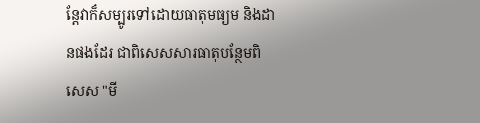ន្តែវាក៏សម្បូរទៅដោយធាតុមធ្យម និងដានផងដែរ ជាពិសេសសារធាតុបន្ថែមពិសេស "មី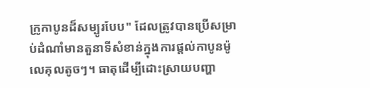ក្រូកាបូនដ៏សម្បូរបែប" ដែលត្រូវបានប្រើសម្រាប់ដំណាំមានតួនាទីសំខាន់ក្នុងការផ្តល់កាបូនម៉ូលេគុលតូចៗ។ ធាតុដើម្បីដោះស្រាយបញ្ហា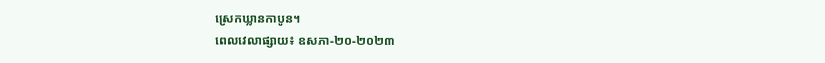ស្រេកឃ្លានកាបូន។
ពេលវេលាផ្សាយ៖ ឧសភា-២០-២០២៣